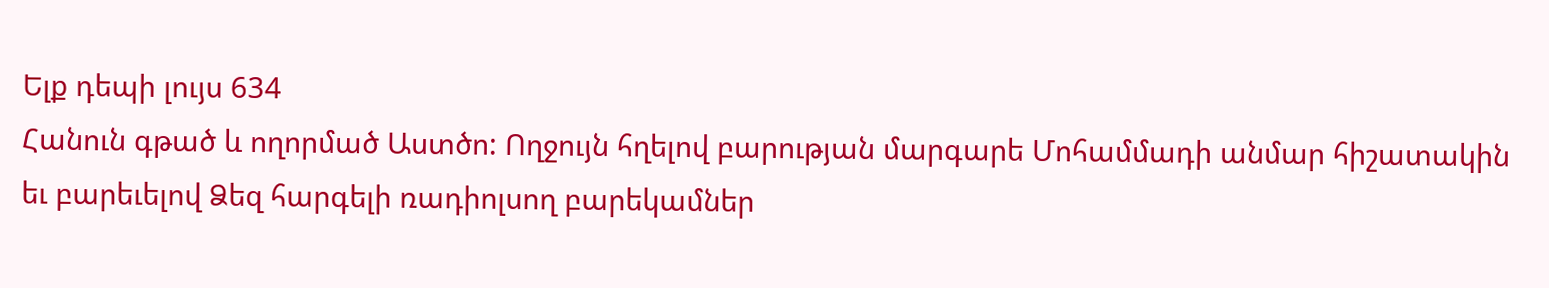Ելք դեպի լույս 634
Հանուն գթած և ողորմած Աստծո: Ողջույն հղելով բարության մարգարե Մոհամմադի անմար հիշատակին եւ բարեւելով Ձեզ հարգելի ռադիոլսող բարեկամներ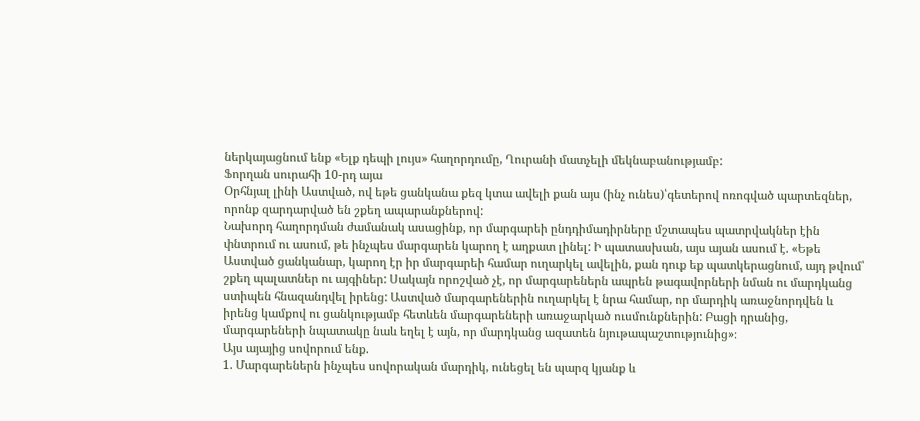ներկայացնում ենք «Ելք դեպի լույս» հաղորդումը, Ղուրանի մատչելի մեկնաբանությամբ:
Ֆորղան սուրահի 10-րդ այա
Օրհնյալ լինի Աստված, ով եթե ցանկանա քեզ կտա ավելի քան այս (ինչ ունես)՝գետերով ոռոգված պարտեզներ, որոնք զարդարված են շքեղ ապարանքներով:
Նախորդ հաղորդման ժամանակ ասացինք, որ մարգարեի ընդդիմադիրները մշտապես պատրվակներ էին փնտրում ու ասում, թե ինչպես մարգարեն կարող է աղքատ լինել: Ի պատասխան, այս այան ասում է. «Եթե Աստված ցանկանար, կարող էր իր մարգարեի համար ուղարկել ավելին, քան դուք եք պատկերացնում, այդ թվում՝ շքեղ պալատներ ու այգիներ: Սակայն որոշված չէ, որ մարգարեներն ապրեն թագավորների նման ու մարդկանց ստիպեն հնազանդվել իրենց: Աստված մարգարեներին ուղարկել է նրա համար, որ մարդիկ առաջնորդվեն և իրենց կամքով ու ցանկությամբ հետևեն մարգարեների առաջարկած ուսմունքներին: Բացի դրանից, մարգարեների նպատակը նաև եղել է այն, որ մարդկանց ազատեն նյութապաշտությունից»։
Այս այայից սովորում ենք.
1. Մարգարեներն ինչպես սովորական մարդիկ, ունեցել են պարզ կյանք և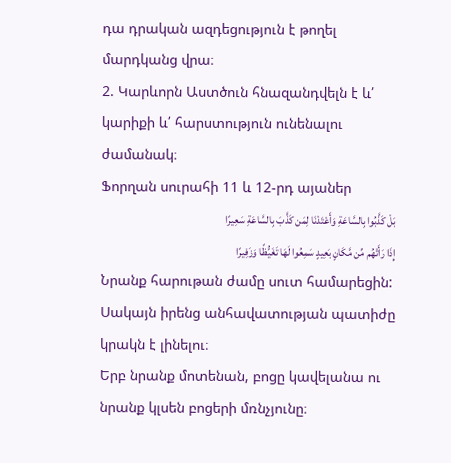դա դրական ազդեցություն է թողել մարդկանց վրա։
2. Կարևորն Աստծուն հնազանդվելն է և՛ կարիքի և՛ հարստություն ունենալու ժամանակ։
Ֆորղան սուրահի 11 և 12-րդ այաներ
بَلْ کَذَّبُوا بِالسَّاعَةِ وَأَعْتَدْنَا لِمَن کَذَّبَ بِالسَّاعَةِ سَعِیرًا
إِذَا رَأَتْهُم مِّن مَّکَانٍ بَعِیدٍ سَمِعُوا لَهَا تَغَیُّظًا وَزَفِیرًا
Նրանք հարութան ժամը սուտ համարեցին: Սակայն իրենց անհավատության պատիժը կրակն է լինելու։
Երբ նրանք մոտենան, բոցը կավելանա ու նրանք կլսեն բոցերի մռնչյունը։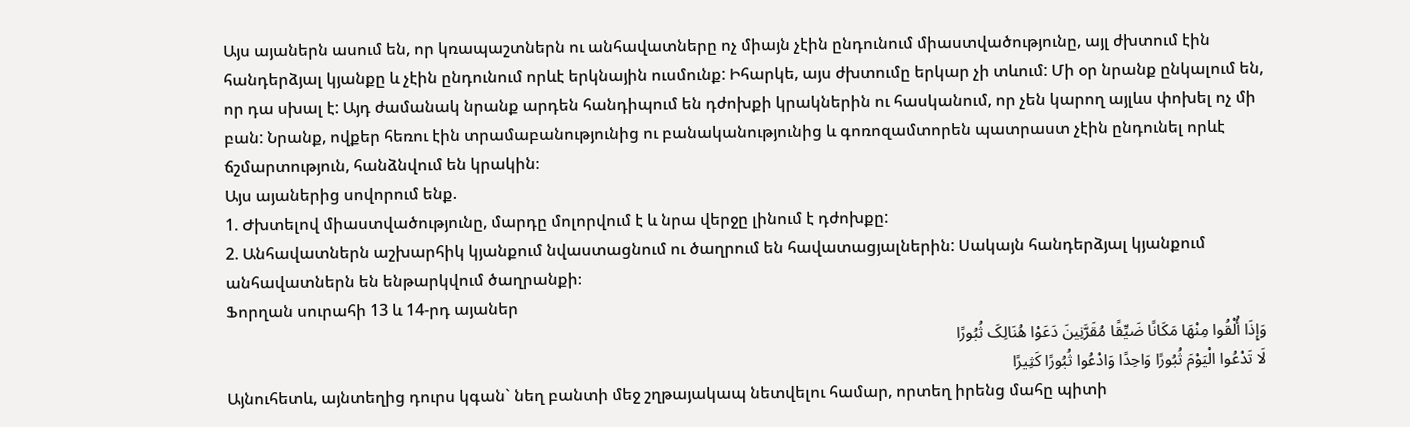Այս այաներն ասում են, որ կռապաշտներն ու անհավատները ոչ միայն չէին ընդունում միաստվածությունը, այլ ժխտում էին հանդերձյալ կյանքը և չէին ընդունում որևէ երկնային ուսմունք: Իհարկե, այս ժխտումը երկար չի տևում: Մի օր նրանք ընկալում են, որ դա սխալ է: Այդ ժամանակ նրանք արդեն հանդիպում են դժոխքի կրակներին ու հասկանում, որ չեն կարող այլևս փոխել ոչ մի բան: Նրանք, ովքեր հեռու էին տրամաբանությունից ու բանականությունից և գոռոզամտորեն պատրաստ չէին ընդունել որևէ ճշմարտություն, հանձնվում են կրակին։
Այս այաներից սովորում ենք.
1. Ժխտելով միաստվածությունը, մարդը մոլորվում է և նրա վերջը լինում է դժոխքը:
2. Անհավատներն աշխարհիկ կյանքում նվաստացնում ու ծաղրում են հավատացյալներին: Սակայն հանդերձյալ կյանքում անհավատներն են ենթարկվում ծաղրանքի։
Ֆորղան սուրահի 13 և 14-րդ այաներ
وَإِذَا أُلْقُوا مِنْهَا مَکَانًا ضَیِّقًا مُقَرَّنِینَ دَعَوْا هُنَالِکَ ثُبُورًا
لَا تَدْعُوا الْیَوْمَ ثُبُورًا وَاحِدًا وَادْعُوا ثُبُورًا کَثِیرًا
Այնուհետև, այնտեղից դուրս կգան` նեղ բանտի մեջ շղթայակապ նետվելու համար, որտեղ իրենց մահը պիտի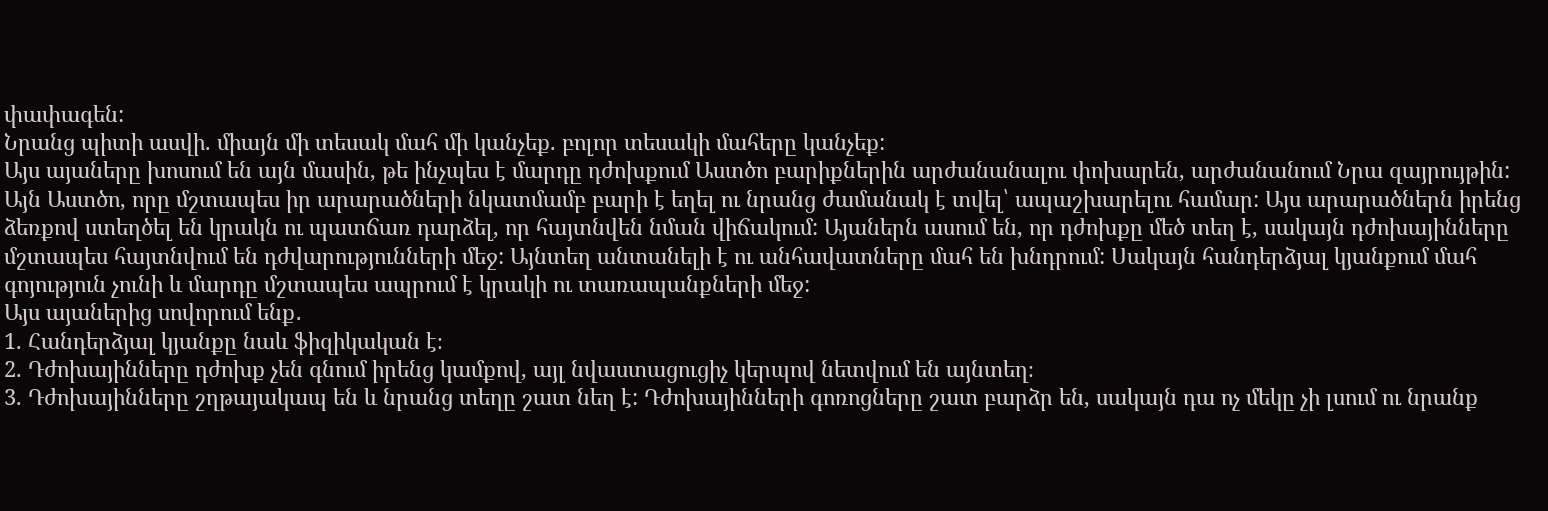փափագեն:
Նրանց պիտի ասվի. միայն մի տեսակ մահ մի կանչեք. բոլոր տեսակի մահերը կանչեք:
Այս այաները խոսում են այն մասին, թե ինչպես է մարդը դժոխքում Աստծո բարիքներին արժանանալու փոխարեն, արժանանում Նրա զայրույթին: Այն Աստծո, որը մշտապես իր արարածների նկատմամբ բարի է եղել ու նրանց ժամանակ է տվել՝ ապաշխարելու համար: Այս արարածներն իրենց ձեռքով ստեղծել են կրակն ու պատճառ դարձել, որ հայտնվեն նման վիճակում: Այաներն ասում են, որ դժոխքը մեծ տեղ է, սակայն դժոխայինները մշտապես հայտնվում են դժվարությունների մեջ: Այնտեղ անտանելի է ու անհավատները մահ են խնդրում: Սակայն հանդերձյալ կյանքում մահ գոյություն չունի և մարդը մշտապես ապրում է կրակի ու տառապանքների մեջ:
Այս այաներից սովորում ենք․
1. Հանդերձյալ կյանքը նաև ֆիզիկական է։
2. Դժոխայինները դժոխք չեն գնում իրենց կամքով, այլ նվաստացուցիչ կերպով նետվում են այնտեղ։
3. Դժոխայինները շղթայակապ են և նրանց տեղը շատ նեղ է: Դժոխայինների գոռոցները շատ բարձր են, սակայն դա ոչ մեկը չի լսում ու նրանք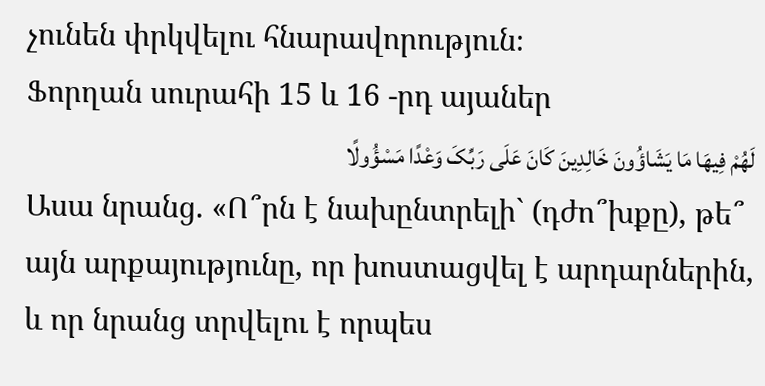չունեն փրկվելու հնարավորություն։
Ֆորղան սուրահի 15 և 16 -րդ այաներ
لَهُمْ فِیهَا مَا یَشَاؤُونَ خَالِدِینَ کَانَ عَلَى رَبِّکَ وَعْدًا مَسْؤُولًا
Ասա նրանց. «Ո՞րն է նախընտրելի` (դժո՞խքը), թե՞ այն արքայությունը, որ խոստացվել է արդարներին, և որ նրանց տրվելու է որպես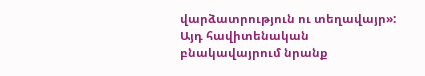վարձատրություն ու տեղավայր»:
Այդ հավիտենական բնակավայրում նրանք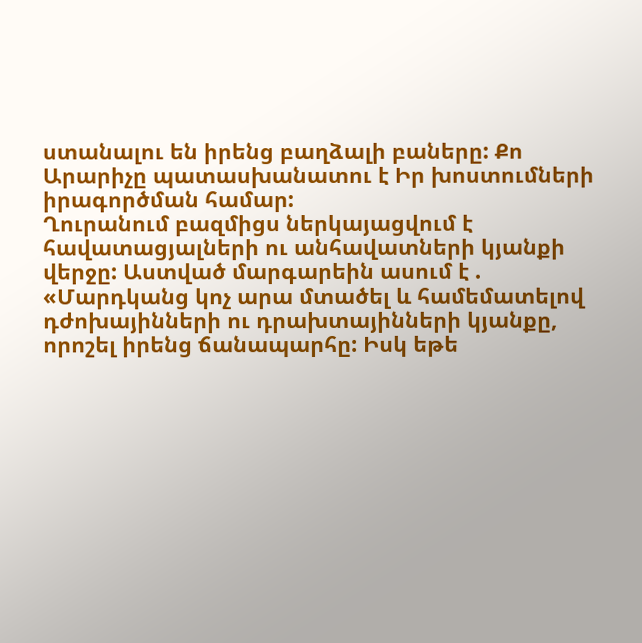ստանալու են իրենց բաղձալի բաները: Քո Արարիչը պատասխանատու է Իր խոստումների իրագործման համար:
Ղուրանում բազմիցս ներկայացվում է հավատացյալների ու անհավատների կյանքի վերջը: Աստված մարգարեին ասում է . «Մարդկանց կոչ արա մտածել և համեմատելով դժոխայինների ու դրախտայինների կյանքը, որոշել իրենց ճանապարհը: Իսկ եթե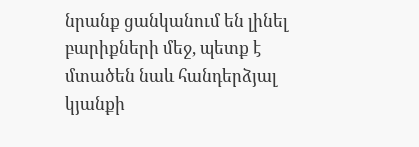նրանք ցանկանում են լինել բարիքների մեջ, պետք է մտածեն նաև հանդերձյալ կյանքի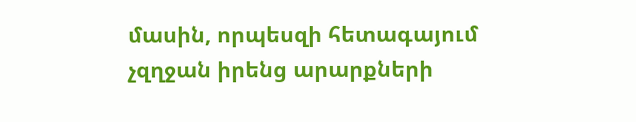մասին, որպեսզի հետագայում չզղջան իրենց արարքների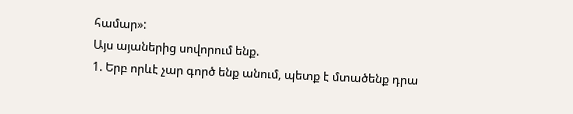համար»:
Այս այաներից սովորում ենք.
1. Երբ որևէ չար գործ ենք անում, պետք է մտածենք դրա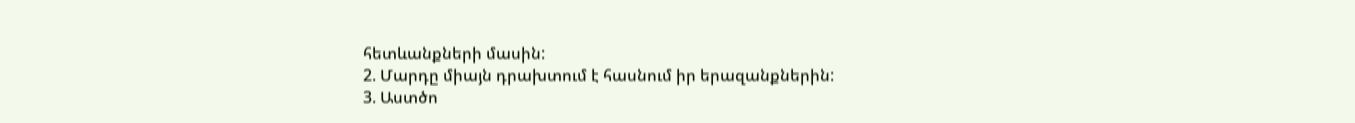հետևանքների մասին:
2. Մարդը միայն դրախտում է հասնում իր երազանքներին:
3. Աստծո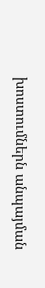խոստումներն անպայման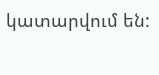կատարվում են: